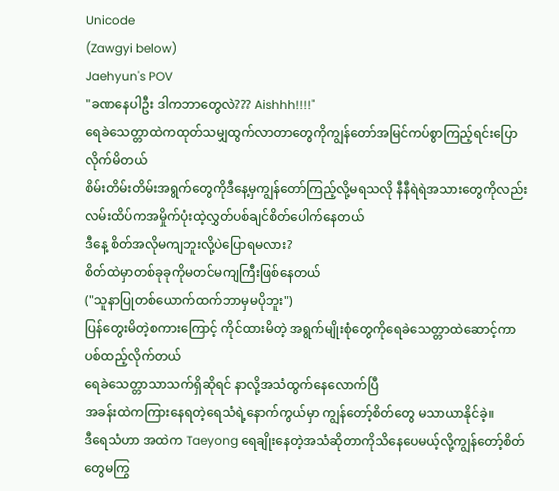Unicode
(Zawgyi below)
Jaehyun's POV
"ခဏနေပါဦး ဒါကဘာတွေလဲ??? Aishhh!!!!"
ရေခဲသေတ္တာထဲကထုတ်သမျှထွက်လာတာတွေကိုကျွန်တော်အမြင်ကပ်စွာကြည့်ရင်းပြောလိုက်မိတယ်
စိမ်းတိမ်းတိမ်းအရွက်တွေကိုဒီနေ့မှကျွန်တော်ကြည့်လို့မရသလို နီနီရဲရဲအသားတွေကိုလည်းလမ်းထိပ်ကအမှိုက်ပုံးထဲ့လွှတ်ပစ်ချင်စိတ်ပေါက်နေတယ်
ဒီနေ့ စိတ်အလိုမကျဘူးလို့ပဲပြောရမလား?
စိတ်ထဲမှာတစ်ခုခုကိုမတင်မကျကြီးဖြစ်နေတယ်
("သူနာပြုတစ်ယောက်ထက်ဘာမှမပိုဘူး")
ပြန်တွေးမိတဲ့စကားကြောင့် ကိုင်ထားမိတဲ့ အရွက်မျိုးစုံတွေကိုရေခဲသေတ္တာထဲဆောင့်ကာပစ်ထည့်လိုက်တယ်
ရေခဲသေတ္တာသာသက်ရှိဆိုရင် နာလို့အသံထွက်နေလောက်ပြီ
အခန်းထဲကကြားနေရတဲ့ရေသံရဲ့နောက်ကွယ်မှာ ကျွန်တော့်စိတ်တွေ မသာယာနိုင်ခဲ့။
ဒီရေသံဟာ အထဲက Taeyong ရေချိုးနေတဲ့အသံဆိုတာကိုသိနေပေမယ့်လို့ကျွန်တော့်စိတ်တွေမကြွ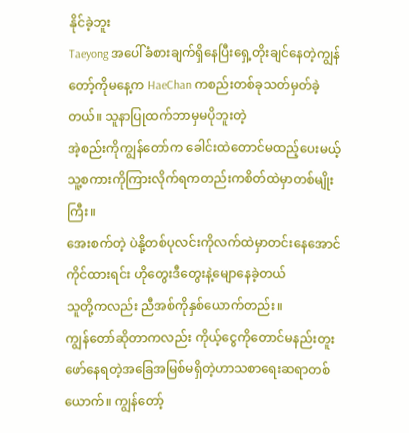နိုင်ခဲ့ဘူး
Taeyong အပေါ်ခံစားချက်ရှိနေပြီးရှေ့တိုးချင်နေတဲ့ကျွန်တော့်ကိုမနေ့က HaeChan ကစည်းတစ်ခုသတ်မှတ်ခဲ့တယ်။ သူနာပြုထက်ဘာမှမပိုဘူးတဲ့
အဲ့စည်းကိုကျွန်တော်က ခေါင်းထဲတောင်မထည့်ပေးမယ့်သူ့စကားကိုကြားလိုက်ရကတည်းကစိတ်ထဲမှာတစ်မျိုးကြီး။
အေးစက်တဲ့ ပဲနို့တစ်ပုလင်းကိုလက်ထဲမှာတင်းနေအောင်ကိုင်ထားရင်း ဟိုတွေးဒီတွေးနဲ့မျောနေခဲ့တယ်
သူတို့ကလည်း ညီအစ်ကိုနှစ်ယောက်တည်း။
ကျွန်တော်ဆိုတာကလည်း ကိုယ့်ငွေကိုတောင်မနည်းတူးဖော်နေရတဲ့အခြေအမြစ်မရှိတဲ့ဟာသစာရေးဆရာတစ်ယောက်။ ကျွန်တော့်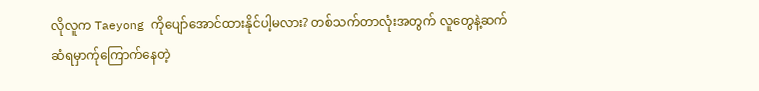လိုလူက Taeyong ကိုပျော်အောင်ထားနိုင်ပါ့မလား? တစ်သက်တာလုံးအတွက် လူတွေနဲ့ဆက်ဆံရမှာက်ုကြောက်နေတဲ့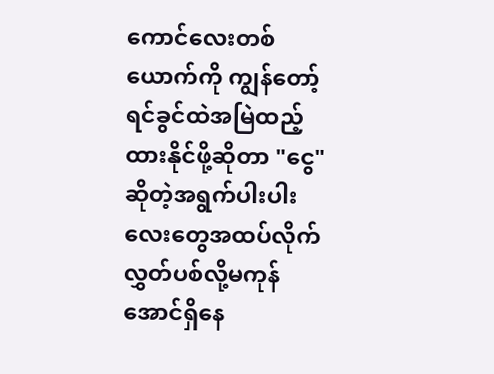ကောင်လေးတစ်ယောက်ကို ကျွန်တော့်ရင်ခွင်ထဲအမြဲထည့်ထားနိုင်ဖို့ဆိုတာ "ငွေ" ဆိုတဲ့အရွက်ပါးပါးလေးတွေအထပ်လိုက် လွှတ်ပစ်လို့မကုန်အောင်ရှိနေ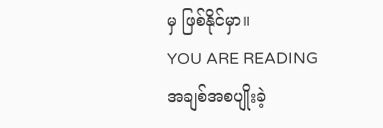မှ ဖြစ်နိုင်မှာ။
YOU ARE READING
အချစ်အစပျိုးခဲ့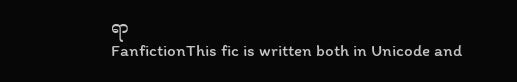ရာ
FanfictionThis fic is written both in Unicode and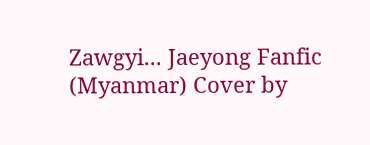Zawgyi... Jaeyong Fanfic (Myanmar) Cover by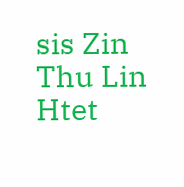sis Zin Thu Lin Htet